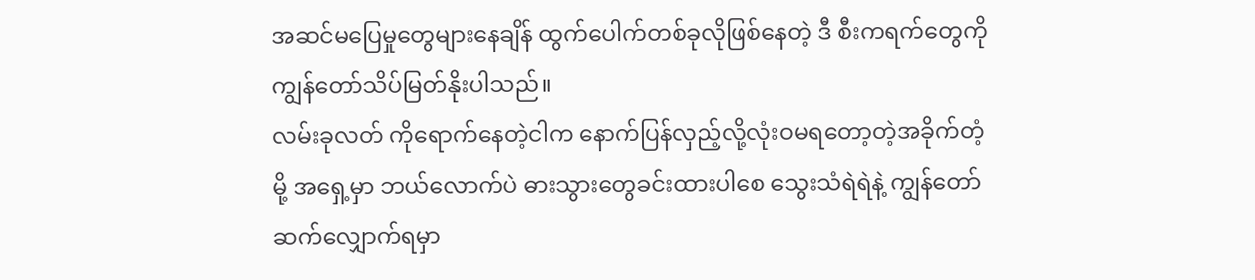အဆင်မပြေမှုတွေများနေချိန် ထွက်ပေါက်တစ်ခုလိုဖြစ်နေတဲ့ ဒီ စီးကရက်တွေကို ကျွန်တော်သိပ်မြတ်နိုးပါသည်။
လမ်းခုလတ် ကိုရောက်နေတဲ့ငါက နောက်ပြန်လှည့်လို့လုံးဝမရတော့တဲ့အခိုက်တံ့မို့ အရှေ့မှာ ဘယ်လောက်ပဲ ဓားသွားတွေခင်းထားပါစေ သွေးသံရဲရဲနဲ့ ကျွန်တော်ဆက်လျှောက်ရမှာ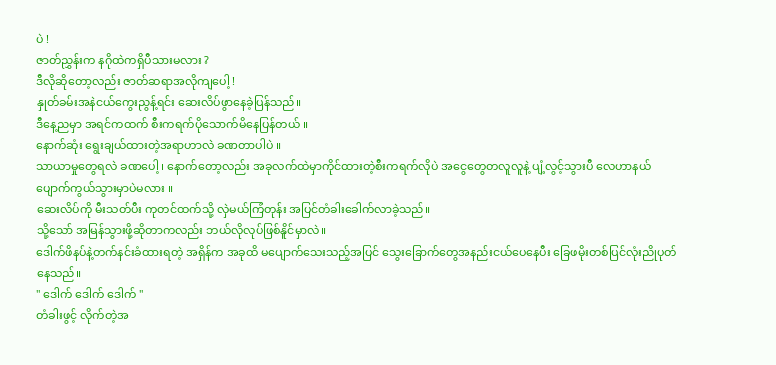ပဲ !
ဇာတ်ညွှန်းက နဂိုထဲကရှိပီသားမလား ?
ဒီလိုဆိုတော့လည်း ဇာတ်ဆရာအလိုကျပေါ့ !
နှုတ်ခမ်းအနဲငယ်ကွေးညွန့်ရင်း ဆေးလိပ်ဖွာနေခဲ့ပြန်သည်။
ဒီနေ့ညမှာ အရင်ကထက် စီးကရက်ပိုသောက်မိနေပြန်တယ် ။
နောက်ဆုံး ရွေးချယ်ထားတဲ့အရာဟာလဲ ခဏတာပါပဲ ။
သာယာမှုတွေရလဲ ခဏပေါ့ ၊ နောက်တော့လည်း အခုလက်ထဲမှာကိုင်ထားတဲ့စီးကရက်လိုပဲ အငွေတွေတလူလူနဲ့ ပျံ့လွင့်သွားပီ လေဟာနယ်ပျောက်ကွယ်သွားမှာပဲမလား ။
ဆေးလိပ်ကို မီးသတ်ပီး ကုတင်ထက်သို့ လှဲမယ်ကြံတုန်း အပြင်တံခါးခေါက်လာခဲ့သည်။
သို့သော် အမြန်သွားဖို့ဆိုတာကလည်း ဘယ်လိုလုပ်ဖြစ်နိူင်မှာလဲ။
ဒေါက်ဖိနပ်နဲ့တက်နင်းခံထားရတဲ့ အရှိန်က အခုထိ မပျောက်သေးသည့်အပြင် သွေးခြောက်တွေအနည်းငယ်ပေနေပီး ခြေဖမိုးတစ်ပြင်လုံးညိုပုတ်နေသည်။
" ဒေါက် ဒေါက် ဒေါက် "
တံခါးဖွင့် လိုက်တဲ့အ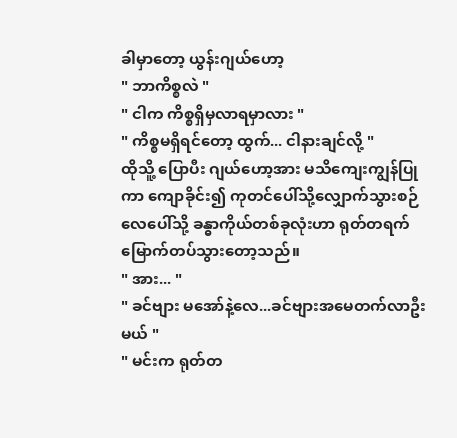ခါမှာတော့ ယွန်းဂျယ်ဟော့
" ဘာကိစ္စလဲ "
" ငါက ကိစ္စရှိမှလာရမှာလား "
" ကိစ္စမရှိရင်တော့ ထွက်... ငါနားချင်လို့ "
ထိုသိူ့ ပြောပီး ဂျယ်ဟော့အား မသိကျေးကျွန်ပြုကာ ကျောခိုင်း၍ ကုတင်ပေါ်သို့လျှောက်သွားစဉ်
လေပေါ်သို့ ခန္ဓာကိုယ်တစ်ခုလုံးဟာ ရုတ်တရက်မြောက်တပ်သွားတော့သည်။
" အား... "
" ခင်ဗျား မအော်နဲ့လေ...ခင်ဗျားအမေတက်လာဦးမယ် "
" မင်းက ရုတ်တ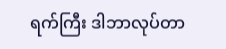ရက်ကြီး ဒါဘာလုပ်တာ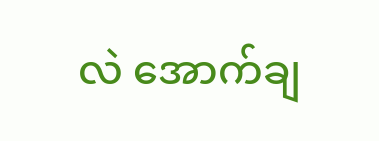လဲ အောက်ချ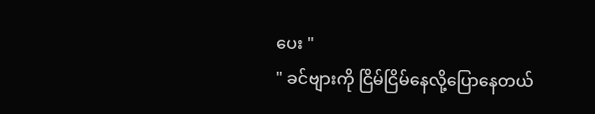ပေး "
" ခင်ဗျားကို ငြိမ်ငြိမ်နေလို့ပြောနေတယ်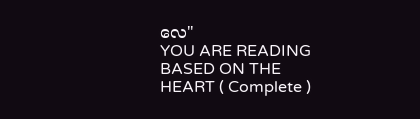လေ"
YOU ARE READING
BASED ON THE HEART ( Complete )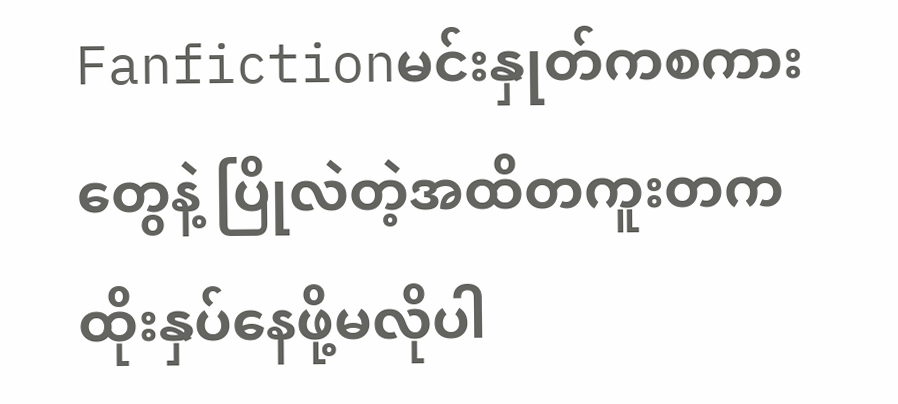Fanfictionမင်းနှုတ်ကစကားတွေနဲ့ ပြိုလဲတဲ့အထိတကူးတက ထိုးနှပ်နေဖို့မလိုပါ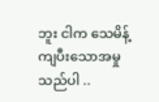ဘူး ငါက သေမိန့်ကျပီးသောအမှုသည်ပါ ..